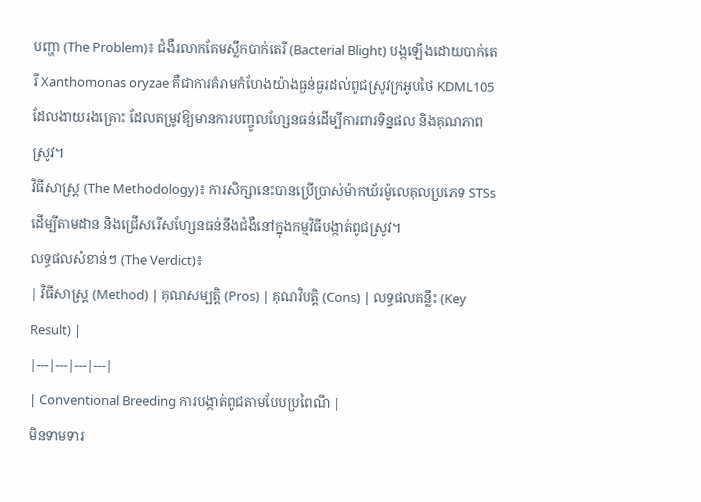បញ្ហា (The Problem)៖ ជំងឺរលាកគែមស្លឹកបាក់តេរី (Bacterial Blight) បង្កឡើងដោយបាក់តេរី Xanthomonas oryzae គឺជាការគំរាមកំហែងយ៉ាងធ្ងន់ធ្ងរដល់ពូជស្រូវក្រអូបថៃ KDML105 ដែលងាយរងគ្រោះ ដែលតម្រូវឱ្យមានការបញ្ចូលហ្សែនធន់ដើម្បីការពារទិន្នផល និងគុណភាពស្រូវ។
វិធីសាស្ត្រ (The Methodology)៖ ការសិក្សានេះបានប្រើប្រាស់ម៉ាកឃ័រម៉ូលេគុលប្រភេទ STSs ដើម្បីតាមដាន និងជ្រើសរើសហ្សែនធន់នឹងជំងឺនៅក្នុងកម្មវិធីបង្កាត់ពូជស្រូវ។
លទ្ធផលសំខាន់ៗ (The Verdict)៖
| វិធីសាស្ត្រ (Method) | គុណសម្បត្តិ (Pros) | គុណវិបត្តិ (Cons) | លទ្ធផលគន្លឹះ (Key Result) |
|---|---|---|---|
| Conventional Breeding ការបង្កាត់ពូជតាមបែបប្រពៃណី |
មិនទាមទារ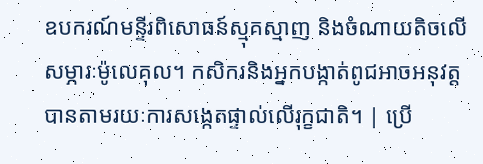ឧបករណ៍មន្ទីរពិសោធន៍ស្មុគស្មាញ និងចំណាយតិចលើសម្ភារៈម៉ូលេគុល។ កសិករនិងអ្នកបង្កាត់ពូជអាចអនុវត្តបានតាមរយៈការសង្កេតផ្ទាល់លើរុក្ខជាតិ។ | ប្រើ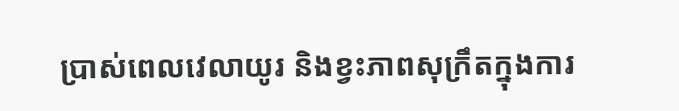ប្រាស់ពេលវេលាយូរ និងខ្វះភាពសុក្រឹតក្នុងការ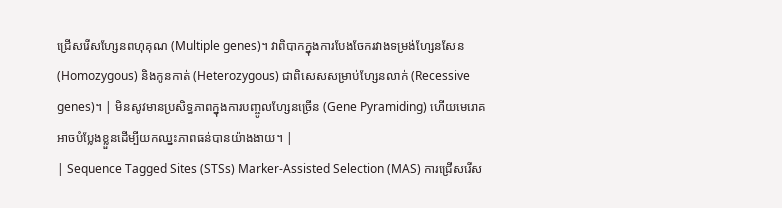ជ្រើសរើសហ្សែនពហុគុណ (Multiple genes)។ វាពិបាកក្នុងការបែងចែករវាងទម្រង់ហ្សែនសែន (Homozygous) និងកូនកាត់ (Heterozygous) ជាពិសេសសម្រាប់ហ្សែនលាក់ (Recessive genes)។ | មិនសូវមានប្រសិទ្ធភាពក្នុងការបញ្ចូលហ្សែនច្រើន (Gene Pyramiding) ហើយមេរោគអាចបំប្លែងខ្លួនដើម្បីយកឈ្នះភាពធន់បានយ៉ាងងាយ។ |
| Sequence Tagged Sites (STSs) Marker-Assisted Selection (MAS) ការជ្រើសរើស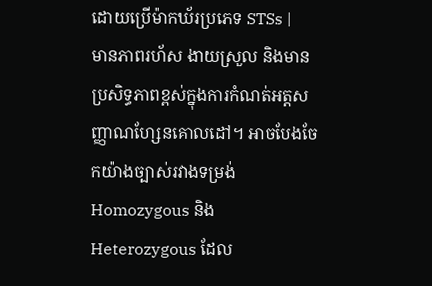ដោយប្រើម៉ាកឃ័រប្រភេទ STSs |
មានភាពរហ័ស ងាយស្រួល និងមានប្រសិទ្ធភាពខ្ពស់ក្នុងការកំណត់អត្តសញ្ញាណហ្សែនគោលដៅ។ អាចបែងចែកយ៉ាងច្បាស់រវាងទម្រង់ Homozygous និង Heterozygous ដែល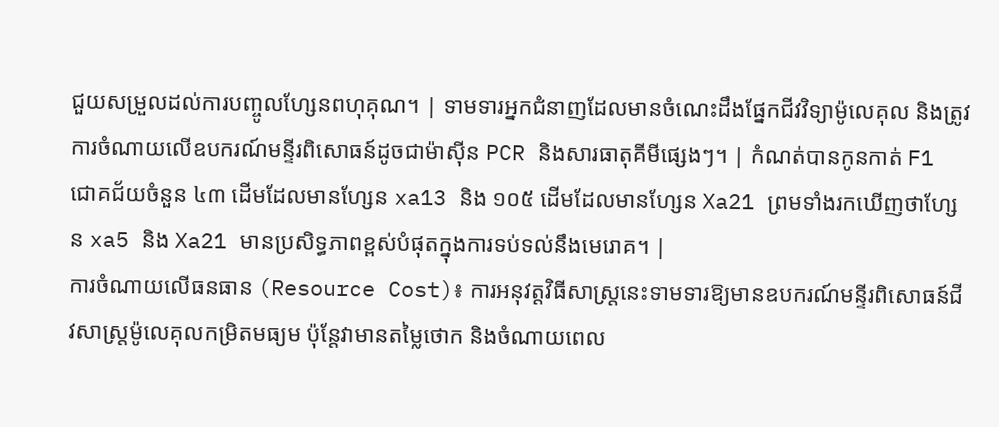ជួយសម្រួលដល់ការបញ្ចូលហ្សែនពហុគុណ។ | ទាមទារអ្នកជំនាញដែលមានចំណេះដឹងផ្នែកជីវវិទ្យាម៉ូលេគុល និងត្រូវការចំណាយលើឧបករណ៍មន្ទីរពិសោធន៍ដូចជាម៉ាស៊ីន PCR និងសារធាតុគីមីផ្សេងៗ។ | កំណត់បានកូនកាត់ F1 ជោគជ័យចំនួន ៤៣ ដើមដែលមានហ្សែន xa13 និង ១០៥ ដើមដែលមានហ្សែន Xa21 ព្រមទាំងរកឃើញថាហ្សែន xa5 និង Xa21 មានប្រសិទ្ធភាពខ្ពស់បំផុតក្នុងការទប់ទល់នឹងមេរោគ។ |
ការចំណាយលើធនធាន (Resource Cost)៖ ការអនុវត្តវិធីសាស្ត្រនេះទាមទារឱ្យមានឧបករណ៍មន្ទីរពិសោធន៍ជីវសាស្ត្រម៉ូលេគុលកម្រិតមធ្យម ប៉ុន្តែវាមានតម្លៃថោក និងចំណាយពេល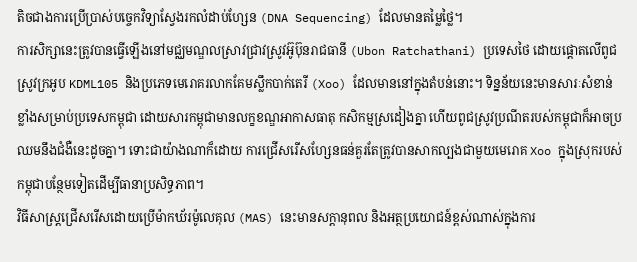តិចជាងការប្រើប្រាស់បច្ចេកវិទ្យាស្វែងរកលំដាប់ហ្សែន (DNA Sequencing) ដែលមានតម្លៃថ្លៃ។
ការសិក្សានេះត្រូវបានធ្វើឡើងនៅមជ្ឈមណ្ឌលស្រាវជ្រាវស្រូវអ៊ូប៊ុនរាជធានី (Ubon Ratchathani) ប្រទេសថៃ ដោយផ្តោតលើពូជស្រូវក្រអូប KDML105 និងប្រភេទមេរោគរលាកគែមស្លឹកបាក់តេរី (Xoo) ដែលមាននៅក្នុងតំបន់នោះ។ ទិន្នន័យនេះមានសារៈសំខាន់ខ្លាំងសម្រាប់ប្រទេសកម្ពុជា ដោយសារកម្ពុជាមានលក្ខខណ្ឌអាកាសធាតុ កសិកម្មស្រដៀងគ្នា ហើយពូជស្រូវប្រណីតរបស់កម្ពុជាក៏អាចប្រឈមនឹងជំងឺនេះដូចគ្នា។ ទោះជាយ៉ាងណាក៏ដោយ ការជ្រើសរើសហ្សែនធន់គួរតែត្រូវបានសាកល្បងជាមួយមេរោគ Xoo ក្នុងស្រុករបស់កម្ពុជាបន្ថែមទៀតដើម្បីធានាប្រសិទ្ធភាព។
វិធីសាស្ត្រជ្រើសរើសដោយប្រើម៉ាកឃ័រម៉ូលេគុល (MAS) នេះមានសក្តានុពល និងអត្ថប្រយោជន៍ខ្ពស់ណាស់ក្នុងការ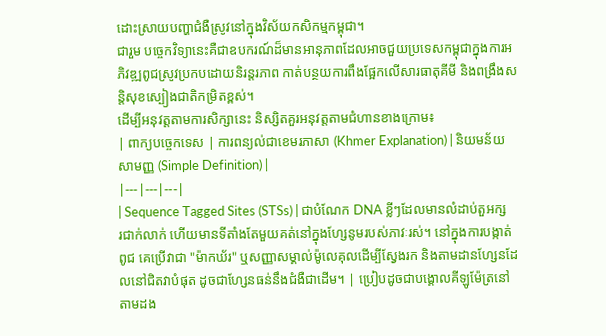ដោះស្រាយបញ្ហាជំងឺស្រូវនៅក្នុងវិស័យកសិកម្មកម្ពុជា។
ជារួម បច្ចេកវិទ្យានេះគឺជាឧបករណ៍ដ៏មានអានុភាពដែលអាចជួយប្រទេសកម្ពុជាក្នុងការអភិវឌ្ឍពូជស្រូវប្រកបដោយនិរន្តរភាព កាត់បន្ថយការពឹងផ្អែកលើសារធាតុគីមី និងពង្រឹងសន្តិសុខស្បៀងជាតិកម្រិតខ្ពស់។
ដើម្បីអនុវត្តតាមការសិក្សានេះ និស្សិតគួរអនុវត្តតាមជំហានខាងក្រោម៖
| ពាក្យបច្ចេកទេស | ការពន្យល់ជាខេមរភាសា (Khmer Explanation) | និយមន័យសាមញ្ញ (Simple Definition) |
|---|---|---|
| Sequence Tagged Sites (STSs) | ជាបំណែក DNA ខ្លីៗដែលមានលំដាប់តួអក្សរជាក់លាក់ ហើយមានទីតាំងតែមួយគត់នៅក្នុងហ្សែនូមរបស់ភាវៈរស់។ នៅក្នុងការបង្កាត់ពូជ គេប្រើវាជា "ម៉ាកឃ័រ" ឬសញ្ញាសម្គាល់ម៉ូលេគុលដើម្បីស្វែងរក និងតាមដានហ្សែនដែលនៅជិតវាបំផុត ដូចជាហ្សែនធន់នឹងជំងឺជាដើម។ | ប្រៀបដូចជាបង្គោលគីឡូម៉ែត្រនៅតាមដង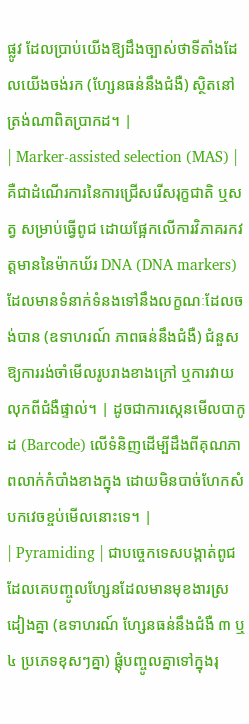ផ្លូវ ដែលប្រាប់យើងឱ្យដឹងច្បាស់ថាទីតាំងដែលយើងចង់រក (ហ្សែនធន់នឹងជំងឺ) ស្ថិតនៅត្រង់ណាពិតប្រាកដ។ |
| Marker-assisted selection (MAS) | គឺជាដំណើរការនៃការជ្រើសរើសរុក្ខជាតិ ឬសត្វ សម្រាប់ធ្វើពូជ ដោយផ្អែកលើការវិភាគរកវត្តមាននៃម៉ាកឃ័រ DNA (DNA markers) ដែលមានទំនាក់ទំនងទៅនឹងលក្ខណៈដែលចង់បាន (ឧទាហរណ៍ ភាពធន់នឹងជំងឺ) ជំនួសឱ្យការរង់ចាំមើលរូបរាងខាងក្រៅ ឬការវាយលុកពីជំងឺផ្ទាល់។ | ដូចជាការស្កេនមើលបាកូដ (Barcode) លើទំនិញដើម្បីដឹងពីគុណភាពលាក់កំបាំងខាងក្នុង ដោយមិនបាច់ហែកសំបកវេចខ្ចប់មើលនោះទេ។ |
| Pyramiding | ជាបច្ចេកទេសបង្កាត់ពូជដែលគេបញ្ចូលហ្សែនដែលមានមុខងារស្រដៀងគ្នា (ឧទាហរណ៍ ហ្សែនធន់នឹងជំងឺ ៣ ឬ ៤ ប្រភេទខុសៗគ្នា) ផ្តុំបញ្ចូលគ្នាទៅក្នុងរុ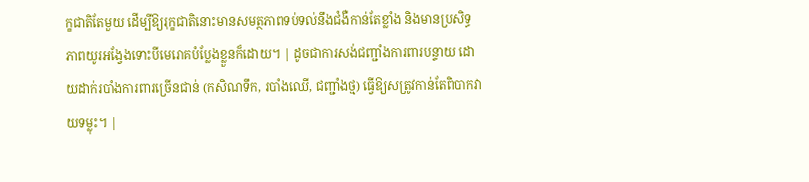ក្ខជាតិតែមួយ ដើម្បីឱ្យរុក្ខជាតិនោះមានសមត្ថភាពទប់ទល់នឹងជំងឺកាន់តែខ្លាំង និងមានប្រសិទ្ធភាពយូរអង្វែងទោះបីមេរោគបំប្លែងខ្លួនក៏ដោយ។ | ដូចជាការសង់ជញ្ជាំងការពារបន្ទាយ ដោយដាក់របាំងការពារច្រើនជាន់ (កសិណទឹក, របាំងឈើ, ជញ្ជាំងថ្ម) ធ្វើឱ្យសត្រូវកាន់តែពិបាកវាយទម្លុះ។ |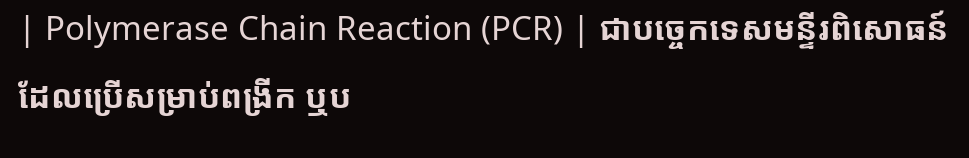| Polymerase Chain Reaction (PCR) | ជាបច្ចេកទេសមន្ទីរពិសោធន៍ដែលប្រើសម្រាប់ពង្រីក ឬប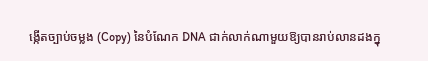ង្កើតច្បាប់ចម្លង (Copy) នៃបំណែក DNA ជាក់លាក់ណាមួយឱ្យបានរាប់លានដងក្នុ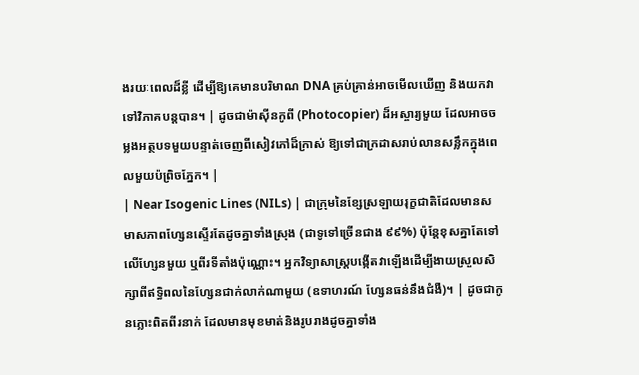ងរយៈពេលដ៏ខ្លី ដើម្បីឱ្យគេមានបរិមាណ DNA គ្រប់គ្រាន់អាចមើលឃើញ និងយកវាទៅវិភាគបន្តបាន។ | ដូចជាម៉ាស៊ីនកូពី (Photocopier) ដ៏អស្ចារ្យមួយ ដែលអាចចម្លងអត្ថបទមួយបន្ទាត់ចេញពីសៀវភៅដ៏ក្រាស់ ឱ្យទៅជាក្រដាសរាប់លានសន្លឹកក្នុងពេលមួយប៉ព្រិចភ្នែក។ |
| Near Isogenic Lines (NILs) | ជាក្រុមនៃខ្សែស្រឡាយរុក្ខជាតិដែលមានសមាសភាពហ្សែនស្ទើរតែដូចគ្នាទាំងស្រុង (ជាទូទៅច្រើនជាង ៩៩%) ប៉ុន្តែខុសគ្នាតែទៅលើហ្សែនមួយ ឬពីរទីតាំងប៉ុណ្ណោះ។ អ្នកវិទ្យាសាស្ត្របង្កើតវាឡើងដើម្បីងាយស្រួលសិក្សាពីឥទ្ធិពលនៃហ្សែនជាក់លាក់ណាមួយ (ឧទាហរណ៍ ហ្សែនធន់នឹងជំងឺ)។ | ដូចជាកូនភ្លោះពិតពីរនាក់ ដែលមានមុខមាត់និងរូបរាងដូចគ្នាទាំង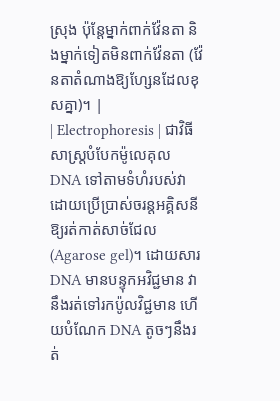ស្រុង ប៉ុន្តែម្នាក់ពាក់វ៉ែនតា និងម្នាក់ទៀតមិនពាក់វ៉ែនតា (វ៉ែនតាតំណាងឱ្យហ្សែនដែលខុសគ្នា)។ |
| Electrophoresis | ជាវិធីសាស្ត្របំបែកម៉ូលេគុល DNA ទៅតាមទំហំរបស់វា ដោយប្រើប្រាស់ចរន្តអគ្គិសនីឱ្យរត់កាត់សាច់ជែល (Agarose gel)។ ដោយសារ DNA មានបន្ទុកអវិជ្ជមាន វានឹងរត់ទៅរកប៉ូលវិជ្ជមាន ហើយបំណែក DNA តូចៗនឹងរត់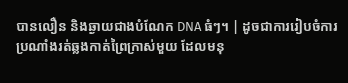បានលឿន និងឆ្ងាយជាងបំណែក DNA ធំៗ។ | ដូចជាការរៀបចំការប្រណាំងរត់ឆ្លងកាត់ព្រៃក្រាស់មួយ ដែលមនុ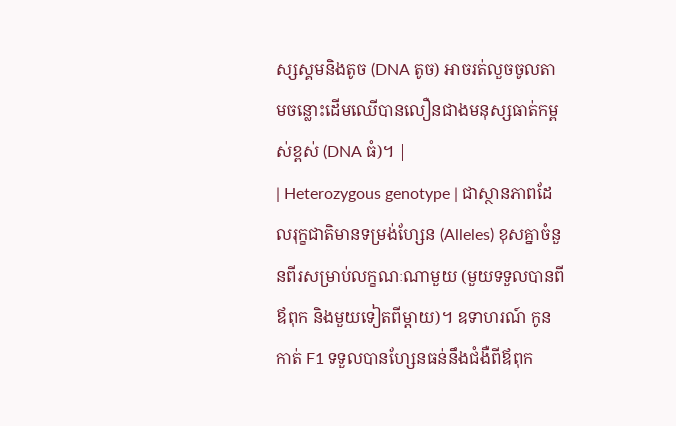ស្សស្គមនិងតូច (DNA តូច) អាចរត់លួចចូលតាមចន្លោះដើមឈើបានលឿនជាងមនុស្សធាត់កម្ពស់ខ្ពស់ (DNA ធំ)។ |
| Heterozygous genotype | ជាស្ថានភាពដែលរុក្ខជាតិមានទម្រង់ហ្សែន (Alleles) ខុសគ្នាចំនួនពីរសម្រាប់លក្ខណៈណាមួយ (មួយទទួលបានពីឪពុក និងមួយទៀតពីម្តាយ)។ ឧទាហរណ៍ កូនកាត់ F1 ទទួលបានហ្សែនធន់នឹងជំងឺពីឪពុក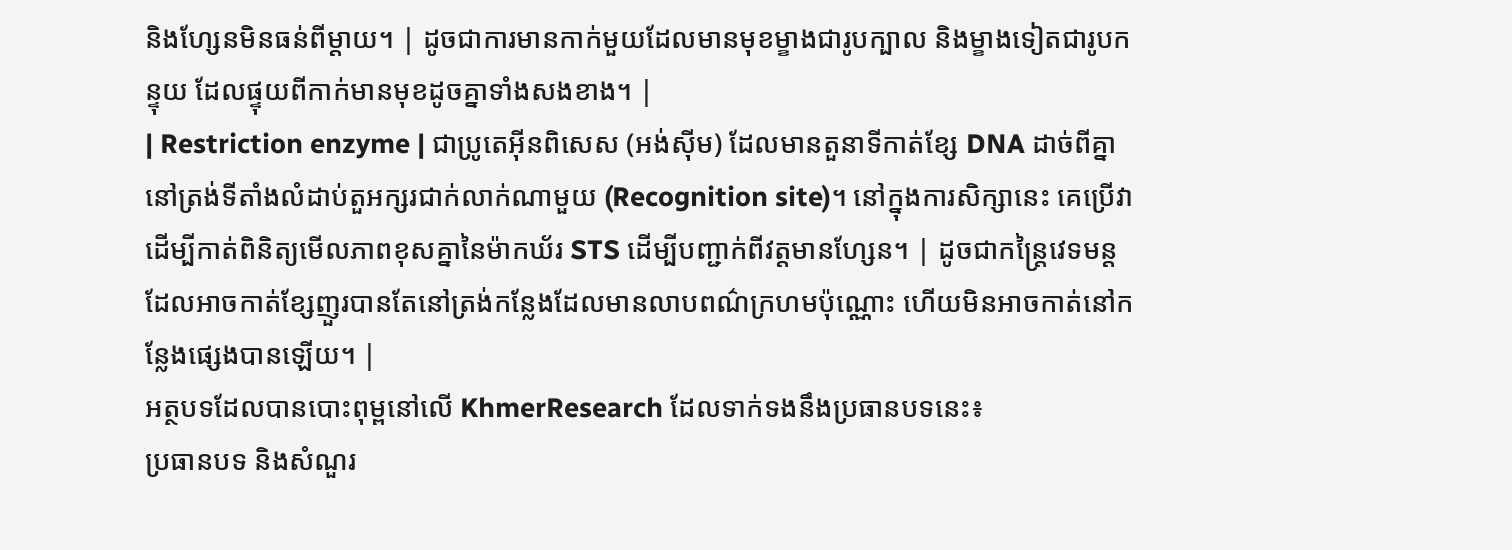និងហ្សែនមិនធន់ពីម្តាយ។ | ដូចជាការមានកាក់មួយដែលមានមុខម្ខាងជារូបក្បាល និងម្ខាងទៀតជារូបកន្ទុយ ដែលផ្ទុយពីកាក់មានមុខដូចគ្នាទាំងសងខាង។ |
| Restriction enzyme | ជាប្រូតេអ៊ីនពិសេស (អង់ស៊ីម) ដែលមានតួនាទីកាត់ខ្សែ DNA ដាច់ពីគ្នានៅត្រង់ទីតាំងលំដាប់តួអក្សរជាក់លាក់ណាមួយ (Recognition site)។ នៅក្នុងការសិក្សានេះ គេប្រើវាដើម្បីកាត់ពិនិត្យមើលភាពខុសគ្នានៃម៉ាកឃ័រ STS ដើម្បីបញ្ជាក់ពីវត្តមានហ្សែន។ | ដូចជាកន្ត្រៃវេទមន្តដែលអាចកាត់ខ្សែញួរបានតែនៅត្រង់កន្លែងដែលមានលាបពណ៌ក្រហមប៉ុណ្ណោះ ហើយមិនអាចកាត់នៅកន្លែងផ្សេងបានឡើយ។ |
អត្ថបទដែលបានបោះពុម្ពនៅលើ KhmerResearch ដែលទាក់ទងនឹងប្រធានបទនេះ៖
ប្រធានបទ និងសំណួរ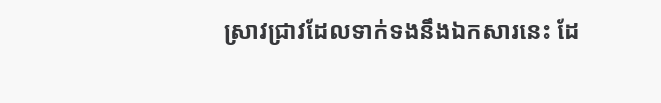ស្រាវជ្រាវដែលទាក់ទងនឹងឯកសារនេះ ដែ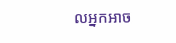លអ្នកអាច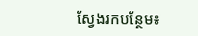ស្វែងរកបន្ថែម៖